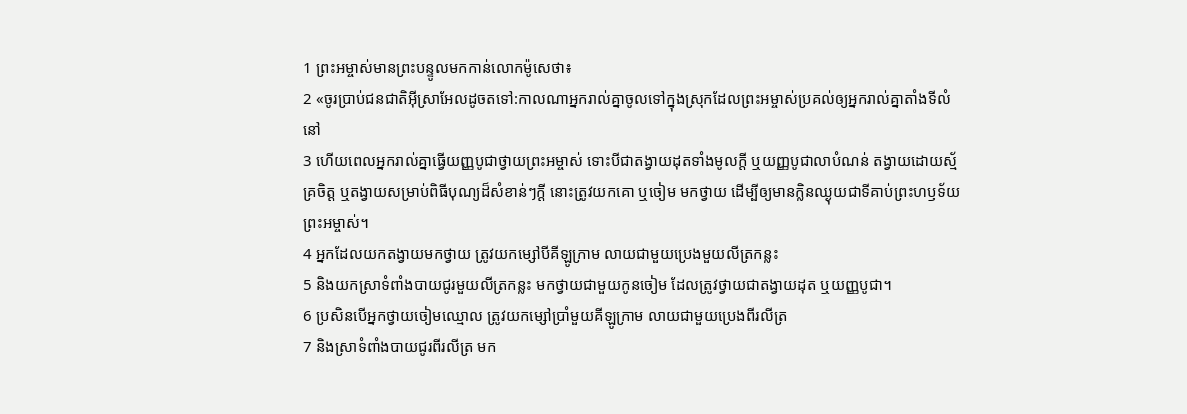1 ព្រះអម្ចាស់មានព្រះបន្ទូលមកកាន់លោកម៉ូសេថា៖
2 «ចូរប្រាប់ជនជាតិអ៊ីស្រាអែលដូចតទៅ:កាលណាអ្នករាល់គ្នាចូលទៅក្នុងស្រុកដែលព្រះអម្ចាស់ប្រគល់ឲ្យអ្នករាល់គ្នាតាំងទីលំនៅ
3 ហើយពេលអ្នករាល់គ្នាធ្វើយញ្ញបូជាថ្វាយព្រះអម្ចាស់ ទោះបីជាតង្វាយដុតទាំងមូលក្ដី ឬយញ្ញបូជាលាបំណន់ តង្វាយដោយស្ម័គ្រចិត្ត ឬតង្វាយសម្រាប់ពិធីបុណ្យដ៏សំខាន់ៗក្ដី នោះត្រូវយកគោ ឬចៀម មកថ្វាយ ដើម្បីឲ្យមានក្លិនឈ្ងុយជាទីគាប់ព្រះហឫទ័យព្រះអម្ចាស់។
4 អ្នកដែលយកតង្វាយមកថ្វាយ ត្រូវយកម្សៅបីគីឡូក្រាម លាយជាមួយប្រេងមួយលីត្រកន្លះ
5 និងយកស្រាទំពាំងបាយជូរមួយលីត្រកន្លះ មកថ្វាយជាមួយកូនចៀម ដែលត្រូវថ្វាយជាតង្វាយដុត ឬយញ្ញបូជា។
6 ប្រសិនបើអ្នកថ្វាយចៀមឈ្មោល ត្រូវយកម្សៅប្រាំមួយគីឡូក្រាម លាយជាមួយប្រេងពីរលីត្រ
7 និងស្រាទំពាំងបាយជូរពីរលីត្រ មក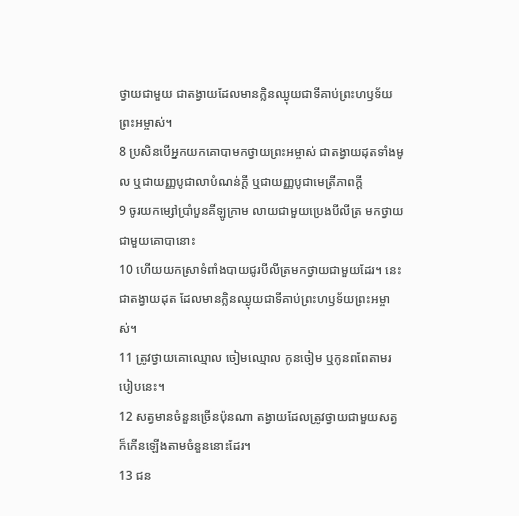ថ្វាយជាមួយ ជាតង្វាយដែលមានក្លិនឈ្ងុយជាទីគាប់ព្រះហឫទ័យព្រះអម្ចាស់។
8 ប្រសិនបើអ្នកយកគោបាមកថ្វាយព្រះអម្ចាស់ ជាតង្វាយដុតទាំងមូល ឬជាយញ្ញបូជាលាបំណន់ក្ដី ឬជាយញ្ញបូជាមេត្រីភាពក្ដី
9 ចូរយកម្សៅប្រាំបួនគីឡូក្រាម លាយជាមួយប្រេងបីលីត្រ មកថ្វាយជាមួយគោបានោះ
10 ហើយយកស្រាទំពាំងបាយជូរបីលីត្រមកថ្វាយជាមួយដែរ។ នេះជាតង្វាយដុត ដែលមានក្លិនឈ្ងុយជាទីគាប់ព្រះហឫទ័យព្រះអម្ចាស់។
11 ត្រូវថ្វាយគោឈ្មោល ចៀមឈ្មោល កូនចៀម ឬកូនពពែតាមរបៀបនេះ។
12 សត្វមានចំនួនច្រើនប៉ុនណា តង្វាយដែលត្រូវថ្វាយជាមួយសត្វក៏កើនឡើងតាមចំនួននោះដែរ។
13 ជន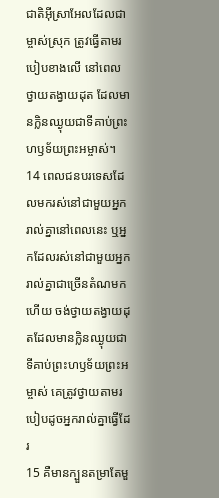ជាតិអ៊ីស្រាអែលដែលជាម្ចាស់ស្រុក ត្រូវធ្វើតាមរបៀបខាងលើ នៅពេលថ្វាយតង្វាយដុត ដែលមានក្លិនឈ្ងុយជាទីគាប់ព្រះហឫទ័យព្រះអម្ចាស់។
14 ពេលជនបរទេសដែលមករស់នៅជាមួយអ្នករាល់គ្នានៅពេលនេះ ឬអ្នកដែលរស់នៅជាមួយអ្នករាល់គ្នាជាច្រើនតំណមកហើយ ចង់ថ្វាយតង្វាយដុតដែលមានក្លិនឈ្ងុយជាទីគាប់ព្រះហឫទ័យព្រះអម្ចាស់ គេត្រូវថ្វាយតាមរបៀបដូចអ្នករាល់គ្នាធ្វើដែរ
15 គឺមានក្បួនតម្រាតែមួ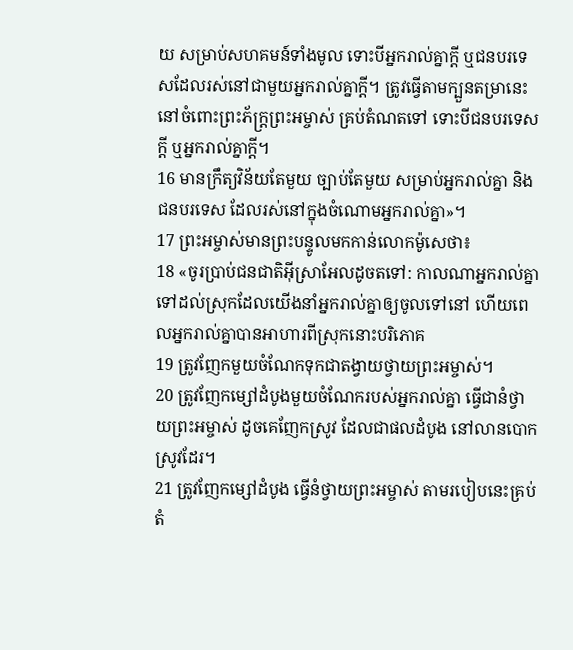យ សម្រាប់សហគមន៍ទាំងមូល ទោះបីអ្នករាល់គ្នាក្ដី ឬជនបរទេសដែលរស់នៅជាមួយអ្នករាល់គ្នាក្ដី។ ត្រូវធ្វើតាមក្បួនតម្រានេះ នៅចំពោះព្រះភ័ក្ត្រព្រះអម្ចាស់ គ្រប់តំណតទៅ ទោះបីជនបរទេសក្ដី ឬអ្នករាល់គ្នាក្ដី។
16 មានក្រឹត្យវិន័យតែមួយ ច្បាប់តែមួយ សម្រាប់អ្នករាល់គ្នា និងជនបរទេស ដែលរស់នៅក្នុងចំណោមអ្នករាល់គ្នា»។
17 ព្រះអម្ចាស់មានព្រះបន្ទូលមកកាន់លោកម៉ូសេថា៖
18 «ចូរប្រាប់ជនជាតិអ៊ីស្រាអែលដូចតទៅ: កាលណាអ្នករាល់គ្នាទៅដល់ស្រុកដែលយើងនាំអ្នករាល់គ្នាឲ្យចូលទៅនៅ ហើយពេលអ្នករាល់គ្នាបានអាហារពីស្រុកនោះបរិភោគ
19 ត្រូវញែកមួយចំណែកទុកជាតង្វាយថ្វាយព្រះអម្ចាស់។
20 ត្រូវញែកម្សៅដំបូងមួយចំណែករបស់អ្នករាល់គ្នា ធ្វើជានំថ្វាយព្រះអម្ចាស់ ដូចគេញែកស្រូវ ដែលជាផលដំបូង នៅលានបោកស្រូវដែរ។
21 ត្រូវញែកម្សៅដំបូង ធ្វើនំថ្វាយព្រះអម្ចាស់ តាមរបៀបនេះគ្រប់តំ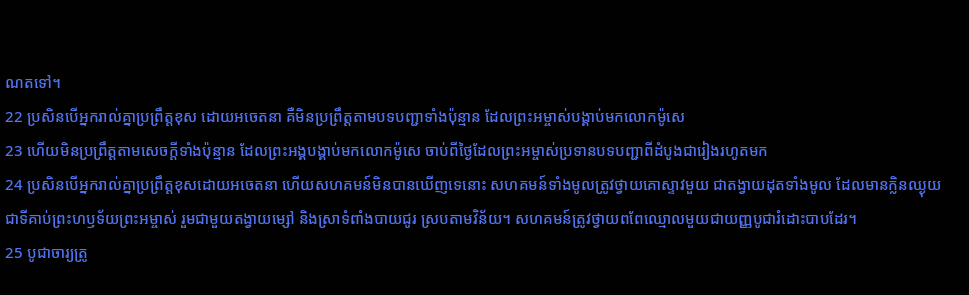ណតទៅ។
22 ប្រសិនបើអ្នករាល់គ្នាប្រព្រឹត្តខុស ដោយអចេតនា គឺមិនប្រព្រឹត្តតាមបទបញ្ជាទាំងប៉ុន្មាន ដែលព្រះអម្ចាស់បង្គាប់មកលោកម៉ូសេ
23 ហើយមិនប្រព្រឹត្តតាមសេចក្ដីទាំងប៉ុន្មាន ដែលព្រះអង្គបង្គាប់មកលោកម៉ូសេ ចាប់ពីថ្ងៃដែលព្រះអម្ចាស់ប្រទានបទបញ្ជាពីដំបូងជារៀងរហូតមក
24 ប្រសិនបើអ្នករាល់គ្នាប្រព្រឹត្តខុសដោយអចេតនា ហើយសហគមន៍មិនបានឃើញទេនោះ សហគមន៍ទាំងមូលត្រូវថ្វាយគោស្ទាវមួយ ជាតង្វាយដុតទាំងមូល ដែលមានក្លិនឈ្ងុយជាទីគាប់ព្រះហឫទ័យព្រះអម្ចាស់ រួមជាមួយតង្វាយម្សៅ និងស្រាទំពាំងបាយជូរ ស្របតាមវិន័យ។ សហគមន៍ត្រូវថ្វាយពពែឈ្មោលមួយជាយញ្ញបូជារំដោះបាបដែរ។
25 បូជាចារ្យត្រូ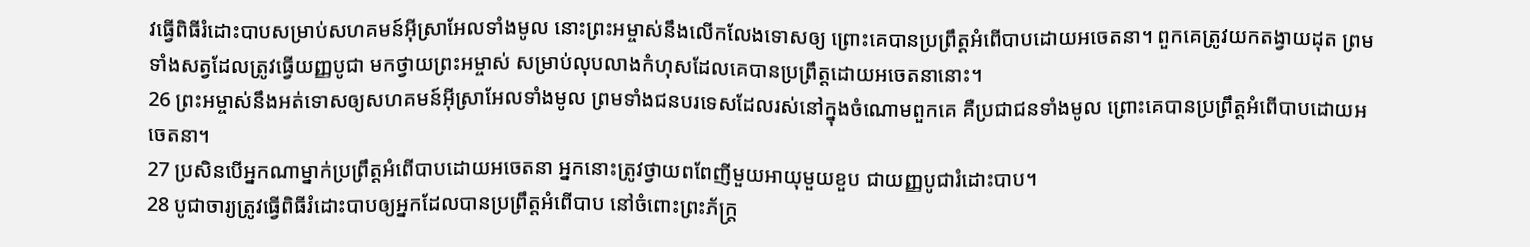វធ្វើពិធីរំដោះបាបសម្រាប់សហគមន៍អ៊ីស្រាអែលទាំងមូល នោះព្រះអម្ចាស់នឹងលើកលែងទោសឲ្យ ព្រោះគេបានប្រព្រឹត្តអំពើបាបដោយអចេតនា។ ពួកគេត្រូវយកតង្វាយដុត ព្រមទាំងសត្វដែលត្រូវធ្វើយញ្ញបូជា មកថ្វាយព្រះអម្ចាស់ សម្រាប់លុបលាងកំហុសដែលគេបានប្រព្រឹត្តដោយអចេតនានោះ។
26 ព្រះអម្ចាស់នឹងអត់ទោសឲ្យសហគមន៍អ៊ីស្រាអែលទាំងមូល ព្រមទាំងជនបរទេសដែលរស់នៅក្នុងចំណោមពួកគេ គឺប្រជាជនទាំងមូល ព្រោះគេបានប្រព្រឹត្តអំពើបាបដោយអចេតនា។
27 ប្រសិនបើអ្នកណាម្នាក់ប្រព្រឹត្តអំពើបាបដោយអចេតនា អ្នកនោះត្រូវថ្វាយពពែញីមួយអាយុមួយខួប ជាយញ្ញបូជារំដោះបាប។
28 បូជាចារ្យត្រូវធ្វើពិធីរំដោះបាបឲ្យអ្នកដែលបានប្រព្រឹត្តអំពើបាប នៅចំពោះព្រះភ័ក្ត្រ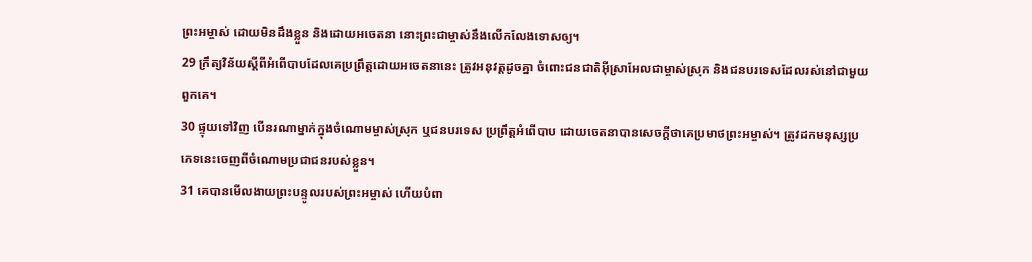ព្រះអម្ចាស់ ដោយមិនដឹងខ្លួន និងដោយអចេតនា នោះព្រះជាម្ចាស់នឹងលើកលែងទោសឲ្យ។
29 ក្រឹត្យវិន័យស្ដីពីអំពើបាបដែលគេប្រព្រឹត្តដោយអចេតនានេះ ត្រូវអនុវត្តដូចគ្នា ចំពោះជនជាតិអ៊ីស្រាអែលជាម្ចាស់ស្រុក និងជនបរទេសដែលរស់នៅជាមួយពួកគេ។
30 ផ្ទុយទៅវិញ បើនរណាម្នាក់ក្នុងចំណោមម្ចាស់ស្រុក ឬជនបរទេស ប្រព្រឹត្តអំពើបាប ដោយចេតនាបានសេចក្ដីថាគេប្រមាថព្រះអម្ចាស់។ ត្រូវដកមនុស្សប្រភេទនេះចេញពីចំណោមប្រជាជនរបស់ខ្លួន។
31 គេបានមើលងាយព្រះបន្ទូលរបស់ព្រះអម្ចាស់ ហើយបំពា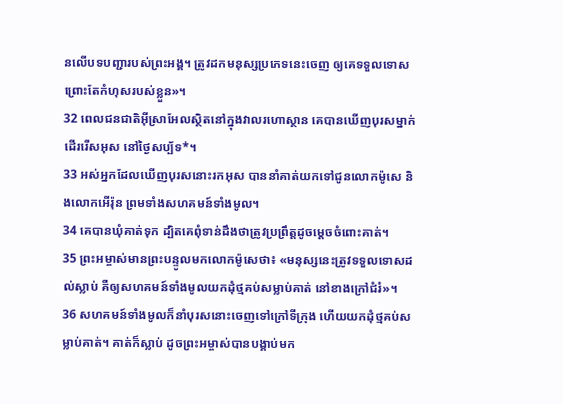នលើបទបញ្ជារបស់ព្រះអង្គ។ ត្រូវដកមនុស្សប្រភេទនេះចេញ ឲ្យគេទទួលទោស ព្រោះតែកំហុសរបស់ខ្លួន»។
32 ពេលជនជាតិអ៊ីស្រាអែលស្ថិតនៅក្នុងវាលរហោស្ថាន គេបានឃើញបុរសម្នាក់ដើររើសអុស នៅថ្ងៃសប្ប័ទ*។
33 អស់អ្នកដែលឃើញបុរសនោះរកអុស បាននាំគាត់យកទៅជូនលោកម៉ូសេ និងលោកអើរ៉ុន ព្រមទាំងសហគមន៍ទាំងមូល។
34 គេបានឃុំគាត់ទុក ដ្បិតគេពុំទាន់ដឹងថាត្រូវប្រព្រឹត្តដូចម្ដេចចំពោះគាត់។
35 ព្រះអម្ចាស់មានព្រះបន្ទូលមកលោកម៉ូសេថា៖ «មនុស្សនេះត្រូវទទួលទោសដល់ស្លាប់ គឺឲ្យសហគមន៍ទាំងមូលយកដុំថ្មគប់សម្លាប់គាត់ នៅខាងក្រៅជំរំ»។
36 សហគមន៍ទាំងមូលក៏នាំបុរសនោះចេញទៅក្រៅទីក្រុង ហើយយកដុំថ្មគប់សម្លាប់គាត់។ គាត់ក៏ស្លាប់ ដូចព្រះអម្ចាស់បានបង្គាប់មក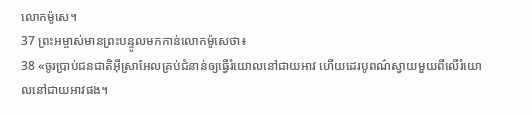លោកម៉ូសេ។
37 ព្រះអម្ចាស់មានព្រះបន្ទូលមកកាន់លោកម៉ូសេថា៖
38 «ចូរប្រាប់ជនជាតិអ៊ីស្រាអែលគ្រប់ជំនាន់ឲ្យធ្វើរំយោលនៅជាយអាវ ហើយដេរបូពណ៌ស្វាយមួយពីលើរំយោលនៅជាយអាវផង។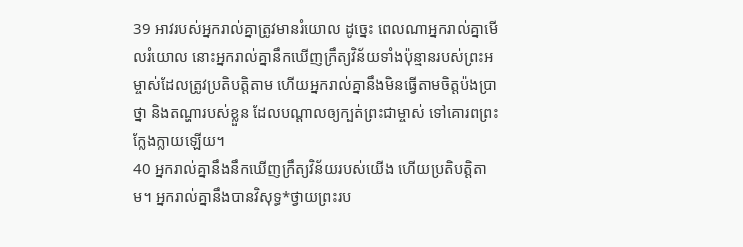39 អាវរបស់អ្នករាល់គ្នាត្រូវមានរំយោល ដូច្នេះ ពេលណាអ្នករាល់គ្នាមើលរំយោល នោះអ្នករាល់គ្នានឹកឃើញក្រឹត្យវិន័យទាំងប៉ុន្មានរបស់ព្រះអម្ចាស់ដែលត្រូវប្រតិបត្តិតាម ហើយអ្នករាល់គ្នានឹងមិនធ្វើតាមចិត្តប៉ងប្រាថ្នា និងតណ្ហារបស់ខ្លួន ដែលបណ្ដាលឲ្យក្បត់ព្រះជាម្ចាស់ ទៅគោរពព្រះក្លែងក្លាយឡើយ។
40 អ្នករាល់គ្នានឹងនឹកឃើញក្រឹត្យវិន័យរបស់យើង ហើយប្រតិបត្តិតាម។ អ្នករាល់គ្នានឹងបានវិសុទ្ធ*ថ្វាយព្រះរប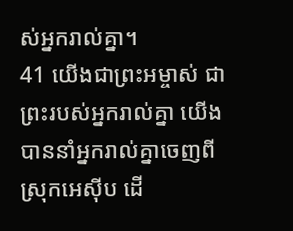ស់អ្នករាល់គ្នា។
41 យើងជាព្រះអម្ចាស់ ជាព្រះរបស់អ្នករាល់គ្នា យើងបាននាំអ្នករាល់គ្នាចេញពីស្រុកអេស៊ីប ដើ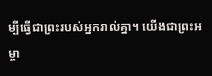ម្បីធ្វើជាព្រះរបស់អ្នករាល់គ្នា។ យើងជាព្រះអម្ចា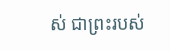ស់ ជាព្រះរបស់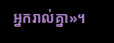អ្នករាល់គ្នា»។